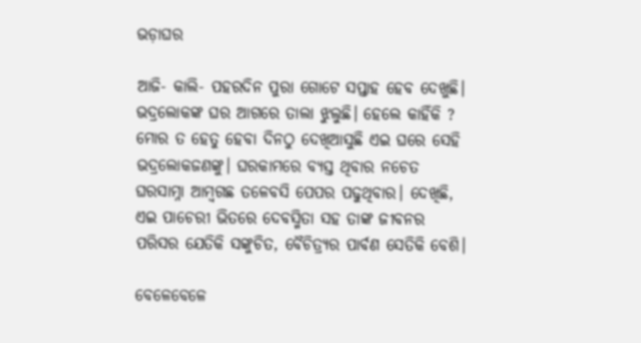ଭଡ଼ାଘର

ଆଜି- କାଲି- ପହରଦିନ ପୁରା ଗୋଟେ ସପ୍ତାହ ହେବ ଦେଖୁଛି। ଭଦ୍ରଲୋକଙ୍କ ଘର ଆଗରେ ତାଲା ଝୁଲୁଛି। ହେଲେ କାହିଁକି ? ମୋର ତ ହେତୁ ହେବା ଦିନଠୁ ଦେଖିଆସୁଛି ଏଇ ଘରେ ସେହି ଭଦ୍ରଲୋକଜଣଙ୍କୁ। ଘରକାମରେ ବ୍ୟସ୍ତ ଥିବାର ନଚେତ ଘରସାମ୍ନା ଆମ୍ୱଗଛ ତଳେବସି ପେପର ପଢୁଥିବାର। ଦେଖିଛି, ଏଇ ପାଚେରୀ ଭିତରେ ଦେବସ୍ମିତା ସହ ତାଙ୍କ ଜୀବନର ପରିସର ଯେତିକି ସଙ୍କୁଚିତ, ବୈଚିତ୍ର‌୍ୟର ପାର୍ବଣ ସେତିକି ବେଶି।

ବେଳେବେଳେ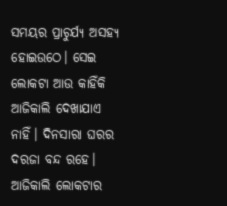ସମୟର ପ୍ରାଚୁର୍ଯ୍ୟ ଅସହ୍ୟ ହୋଇଉଠେ। ସେଇ ଲୋକଟା ଆଉ କାହିଁକି ଆଜିକାଲି ଦେଖାଯାଏ ନାହିଁ। ଦିନସାରା ଘରର ଦରଜା ବନ୍ଦ ରହେ। ଆଜିକାଲି ଲୋକଟାର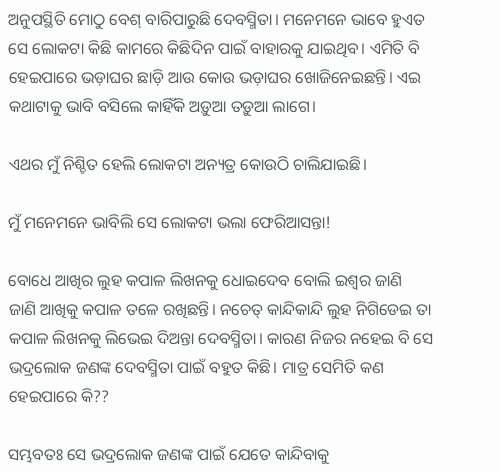ଅନୁପସ୍ଥିତି ମୋଠୁ ବେଶ୍ ବାରିପାରୁଛି ଦେବସ୍ମିତା। ମନେମନେ ଭାବେ ହୁଏତ ସେ ଲୋକଟା କିଛି କାମରେ କିଛିଦିନ ପାଇଁ ବାହାରକୁ ଯାଇଥିବ। ଏମିତି ବି ହେଇପାରେ ଭଡ଼ାଘର ଛାଡ଼ି ଆଉ କୋଉ ଭଡ଼ାଘର ଖୋଜିନେଇଛନ୍ତି। ଏଇ କଥାଟାକୁ ଭାବି ବସିଲେ କାହିଁକି ଅଡ଼ୁଆ ତଡ଼ୁଆ ଲାଗେ।

ଏଥର ମୁଁ ନିଶ୍ଚିତ ହେଲି ଲୋକଟା ଅନ୍ୟତ୍ର କୋଉଠି ଚାଲିଯାଇଛି।

ମୁଁ ମନେମନେ ଭାବିଲି ସେ ଲୋକଟା ଭଲା ଫେରିଆସନ୍ତା!

ବୋଧେ ଆଖିର ଲୁହ କପାଳ ଲିଖନକୁ ଧୋଇଦେବ ବୋଲି ଇଶ୍ୱର ଜାଣି ଜାଣି ଆଖିକୁ କପାଳ ତଳେ ରଖିଛନ୍ତି। ନଚେତ୍ କାନ୍ଦିକାନ୍ଦି ଲୁହ ନିଗିଡେଇ ତା କପାଳ ଲିଖନକୁ ଲିଭେଇ ଦିଅନ୍ତା ଦେବସ୍ମିତା। କାରଣ ନିଜର ନହେଇ ବି ସେ ଭଦ୍ରଲୋକ ଜଣଙ୍କ ଦେବସ୍ମିତା ପାଇଁ ବହୁତ କିଛି। ମାତ୍ର ସେମିତି କଣ ହେଇପାରେ କି??

ସମ୍ଭବତଃ ସେ ଭଦ୍ରଲୋକ ଜଣଙ୍କ ପାଇଁ ଯେତେ କାନ୍ଦିବାକୁ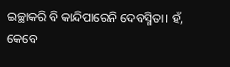ଇଚ୍ଛାକରି ବି କାନ୍ଦିପାରେନି ଦେବସ୍ମିତା। ହଁ, କେବେ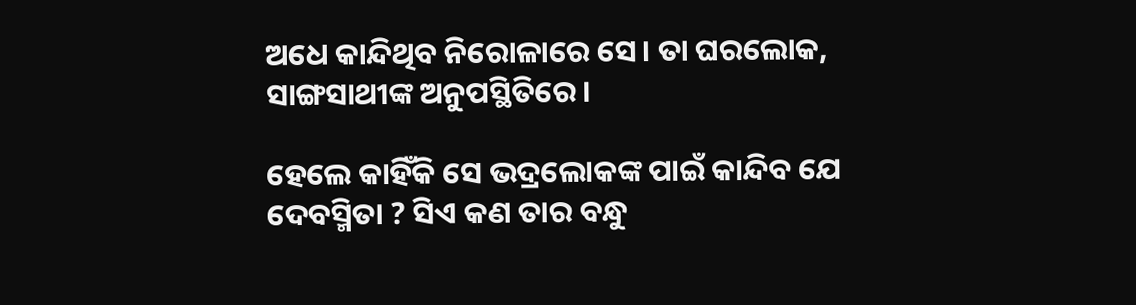ଅଧେ କାନ୍ଦିଥିବ ନିରୋଳାରେ ସେ। ତା ଘରଲୋକ, ସାଙ୍ଗସାଥୀଙ୍କ ଅନୁପସ୍ଥିତିରେ।

ହେଲେ କାହିଁକି ସେ ଭଦ୍ରଲୋକଙ୍କ ପାଇଁ କାନ୍ଦିବ ଯେ ଦେବସ୍ମିତା ? ସିଏ କଣ ତାର ବନ୍ଧୁ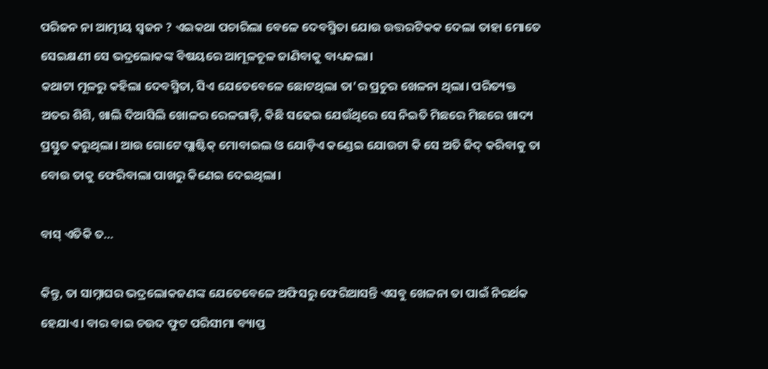ପରିଜନ ନା ଆତ୍ମୀୟ ସ୍ୱଜନ ? ଏଇକଥା ପଚାରିଲା ବେଳେ ଦେବସ୍ମିତା ଯୋଉ ଉତ୍ତରଟିକକ ଦେଲା ତାହା ମୋତେ ସେଇକ୍ଷଣୀ ସେ ଭଦ୍ରଲୋକଙ୍କ ବିଷୟରେ ଆମୂଳଚୂଳ ଜାଣିବାକୁ ବାଧ୍ୟକଲା।
କଥାଟା ମୂଳରୁ କହିଲା ଦେବସ୍ମିତା, ସିଏ ଯେତେବେଳେ ଛୋଟଥିଲା ତା’ର ପ୍ରଚୁର ଖେଳନା ଥିଲା। ପରିତ୍ୟକ୍ତ ଅତର ଶିଶି, ଖାଲି ଦିଆସିଲି ଖୋଳର ରେଳଗାଡ଼ି, କିଛି ସଢେଇ ଯେଉଁଥିରେ ସେ ନିଇତି ମିଛରେ ମିଛରେ ଖାଦ୍ୟ ପ୍ରସ୍ତୁତ କରୁଥିଲା। ଆଉ ଗୋଟେ ପ୍ଲାଷ୍ଟିକ୍ ମୋବାଇଲ ଓ ଯୋଡ଼ିଏ କଣ୍ଡେଇ ଯୋଉଟା କି ସେ ଅତି ଜିଦ୍ କରିବାକୁ ତା ବୋଉ ତାକୁ ଫେରିବାଲା ପାଖରୁ କିଣେଇ ଦେଇଥିଲା।

ବାସ୍ ଏତିକି ତ…

କିନ୍ତୁ, ତା ସାମ୍ନାଘର ଭଦ୍ରଲୋକଜଣଙ୍କ ଯେତେବେଳେ ଅଫିସରୁ ଫେରିଆସନ୍ତି ଏସବୁ ଖେଳନା ତା ପାଇଁ ନିରର୍ଥକ ହେଯାଏ। ବାର ବାଇ ଚଉଦ ଫୁଟ ପରିସୀମା ବ୍ୟାପ୍ତ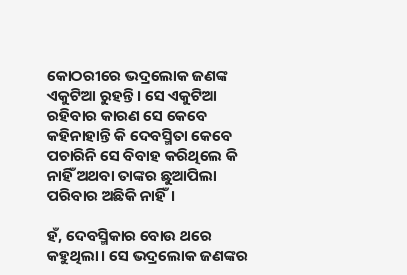କୋଠରୀରେ ଭଦ୍ରଲୋକ ଜଣଙ୍କ ଏକୁଟିଆ ରୁହନ୍ତି। ସେ ଏକୁଟିଆ ରହିବାର କାରଣ ସେ କେବେ କହିନାହାନ୍ତି କି ଦେବସ୍ମିତା କେବେ ପଚାରିନି ସେ ବିବାହ କରିଥିଲେ କି ନାହିଁ ଅଥବା ତାଙ୍କର ଛୁଆପିଲା ପରିବାର ଅଛିକି ନାହିଁ।

ହଁ, ଦେବସ୍ମିକାର ବୋଉ ଥରେ କହୁଥିଲା। ସେ ଭଦ୍ରଲୋକ ଜଣଙ୍କର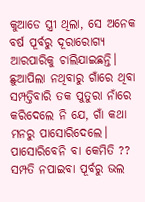କୁଆଡେ ସ୍ତ୍ରୀ ଥିଲା, ସେ ଅନେକ ବର୍ଷ ପୂର୍ବରୁ ଦୂରାରୋଗ୍ୟ ଆରପାରିକୁ ଚାଲିଯାଇଛନ୍ତି। ଛୁଆପିଲା ନଥିବାରୁ ଗାଁରେ ଥିବା ସମ୍ପତ୍ତିବାରି ତକ ପୁତୁରା ନାଁରେ କରିଦେଲେ ନି ଯେ, ଗାଁ କଥା ମନରୁ ପାସୋରିଦେଲେ। ପାସୋରିବେନି ବା କେମିତି ?? ସମ୍ପତି ନପାଇବା ପୂର୍ବରୁ ଭଲ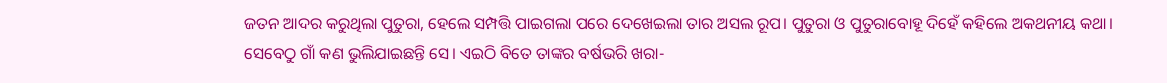ଜତନ ଆଦର କରୁଥିଲା ପୁତୁରା, ହେଲେ ସମ୍ପତ୍ତି ପାଇଗଲା ପରେ ଦେଖେଇଲା ତାର ଅସଲ ରୂପ। ପୁତୁରା ଓ ପୁତୁରାବୋହୂ ଦିହେଁ କହିଲେ ଅକଥନୀୟ କଥା। ସେବେଠୁ ଗାଁ କଣ ଭୁଲିଯାଇଛନ୍ତି ସେ। ଏଇଠି ବିତେ ତାଙ୍କର ବର୍ଷଭରି ଖରା-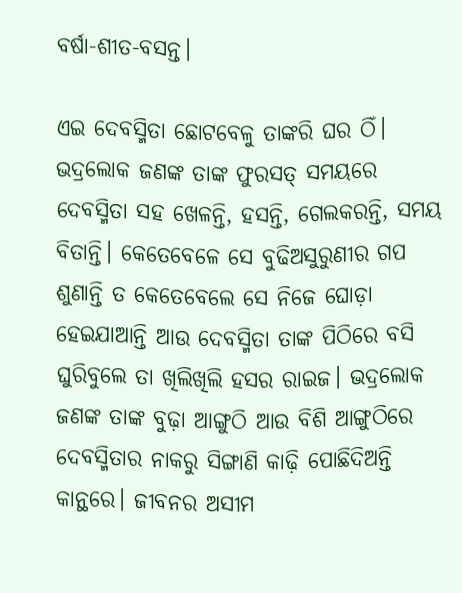ବର୍ଷା-ଶୀତ-ବସନ୍ତ।

ଏଇ ଦେବସ୍ମିତା ଛୋଟବେଳୁ ତାଙ୍କରି ଘର ଠିଁ। ଭଦ୍ରଲୋକ ଜଣଙ୍କ ତାଙ୍କ ଫୁରସତ୍ ସମୟରେ ଦେବସ୍ମିତା ସହ ଖେଳନ୍ତି, ହସନ୍ତି, ଗେଲକରନ୍ତି, ସମୟ ବିତାନ୍ତି। କେତେବେଳେ ସେ ବୁଢିଅସୁରୁଣୀର ଗପ ଶୁଣାନ୍ତି ତ କେତେବେଲେ ସେ ନିଜେ ଘୋଡ଼ା ହେଇଯାଆନ୍ତି ଆଉ ଦେବସ୍ମିତା ତାଙ୍କ ପିଠିରେ ବସି ଘୁରିବୁଲେ ତା ଖିଲିଖିଲି ହସର ରାଇଜ। ଭଦ୍ରଲୋକ ଜଣଙ୍କ ତାଙ୍କ ବୁଢ଼ା ଆଙ୍ଗୁଠି ଆଉ ବିଶି ଆଙ୍ଗୁଠିରେ ଦେବସ୍ମିତାର ନାକରୁ ସିଙ୍ଗାଣି କାଢ଼ି ପୋଛିଦିଅନ୍ତି କାନ୍ଥରେ। ଜୀବନର ଅସୀମ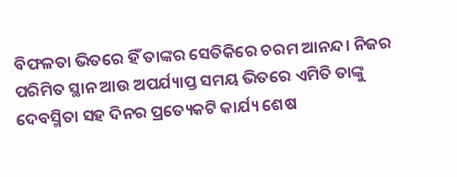ବିଫଳତା ଭିତରେ ହିଁ ତାଙ୍କର ସେତିକିରେ ଚରମ ଆନନ୍ଦ। ନିଜର ପରିମିତ ସ୍ଥାନ ଆଉ ଅପର୍ଯ୍ୟାପ୍ତ ସମୟ ଭିତରେ ଏମିତି ତାଙ୍କୁ ଦେବସ୍ମିତା ସହ ଦିନର ପ୍ରତ୍ୟେକଟି କାର୍ଯ୍ୟ ଶେଷ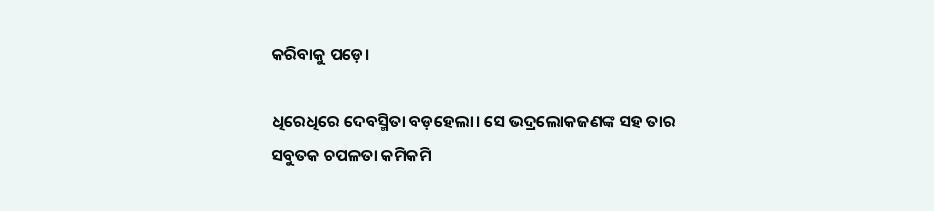କରିବାକୁ ପଡ଼େ।

ଧିରେଧିରେ ଦେବସ୍ମିତା ବଡ଼ହେଲା। ସେ ଭଦ୍ରଲୋକଜଣଙ୍କ ସହ ତାର ସବୁତକ ଚପଳତା କମିକମି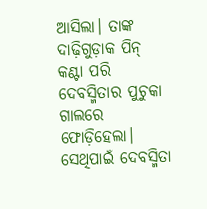ଆସିଲା। ତାଙ୍କ ଦାଢ଼ିଗୁଡ଼ାକ ପିନ୍ କଣ୍ଟା ପରି ଦେବସ୍ମିତାର ପୁଚୁକା ଗାଲରେ ଫୋଡ଼ିହେଲା। ସେଥିପାଇଁ ଦେବସ୍ମିତା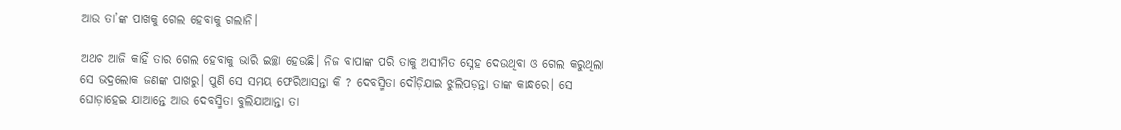ଆଉ ତା’ଙ୍କ ପାଖକୁ ଗେଲ ହେବାକୁ ଗଲାନି।

ଅଥଚ ଆଜି କାହିଁ ତାର ଗେଲ ହେବାକୁ ଭାରି ଇଚ୍ଛା ହେଉଛି। ନିଜ ବାପାଙ୍କ ପରି ତାକୁ ଅସୀମିତ ସ୍ନେହ ଦେଉଥିବା ଓ ଗେଲ କରୁଥିଲା ସେ ଭଦ୍ରଲୋକ ଜଣଙ୍କ ପାଖରୁ। ପୁଣି ସେ ସମୟ ଫେରିଆସନ୍ତା କି ? ଦେବସ୍ମିତା ଦୌଡ଼ିଯାଇ ଝୁଲିପଡ଼ନ୍ତା ତାଙ୍କ କାନ୍ଧରେ। ସେ ଘୋଡ଼ାହେଇ ଯାଆନ୍ତେ ଆଉ ଦେବସ୍ମିତା ବୁଲିଯାଆନ୍ତା ତା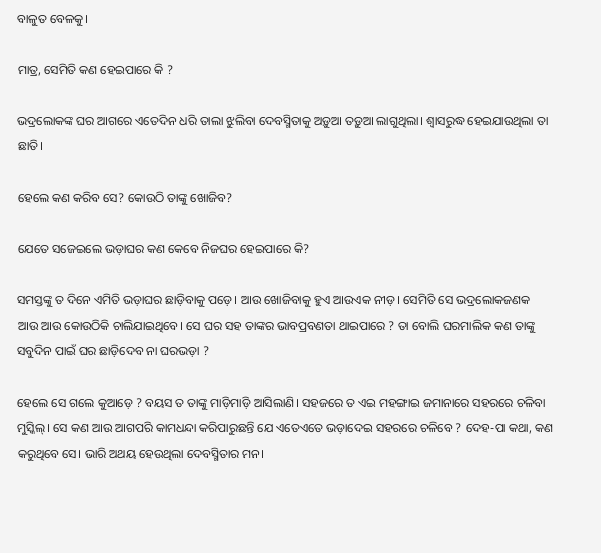ବାଳୁତ ବେଳକୁ।

ମାତ୍ର, ସେମିତି କଣ ହେଇପାରେ କି ?

ଭଦ୍ରଲୋକଙ୍କ ଘର ଆଗରେ ଏତେଦିନ ଧରି ତାଲା ଝୁଲିବା ଦେବସ୍ମିତାକୁ ଅଡ଼ୁଆ ତଡ଼ୁଆ ଲାଗୁଥିଲା। ଶ୍ୱାସରୁଦ୍ଧ ହେଇଯାଉଥିଲା ତା ଛାତି।

ହେଲେ କଣ କରିବ ସେ? କୋଉଠି ତାଙ୍କୁ ଖୋଜିବ?

ଯେତେ ସଜେଇଲେ ଭଡ଼ାଘର କଣ କେବେ ନିଜଘର ହେଇପାରେ କି?

ସମସ୍ତଙ୍କୁ ତ ଦିନେ ଏମିତି ଭଡ଼ାଘର ଛାଡ଼ିବାକୁ ପଡ଼େ। ଆଉ ଖୋଜିବାକୁ ହୁଏ ଆଉଏକ ନୀଡ଼। ସେମିତି ସେ ଭଦ୍ରଲୋକଜଣକ ଆଉ ଆଉ କୋଉଠିକି ଚାଲିଯାଇଥିବେ। ସେ ଘର ସହ ତାଙ୍କର ଭାବପ୍ରବଣତା ଥାଇପାରେ ? ତା ବୋଲି ଘରମାଲିକ କଣ ତାଙ୍କୁ ସବୁଦିନ ପାଇଁ ଘର ଛାଡ଼ିଦେବ ନା ଘରଭଡ଼ା ?

ହେଲେ ସେ ଗଲେ କୁଆଡ଼େ ? ବୟସ ତ ତାଙ୍କୁ ମାଡ଼ିମାଡ଼ି ଆସିଲାଣି। ସହଜରେ ତ ଏଇ ମହଙ୍ଗାଇ ଜମାନାରେ ସହରରେ ଚଳିବା ମୁସ୍କିଲ୍‌। ସେ କଣ ଆଉ ଆଗପରି କାମଧନ୍ଦା କରିପାରୁଛନ୍ତି ଯେ ଏତେଏତେ ଭଡ଼ାଦେଇ ସହରରେ ଚଳିବେ ? ଦେହ-ପା କଥା, କଣ କରୁଥିବେ ସେ। ଭାରି ଅଥୟ ହେଉଥିଲା ଦେବସ୍ମିତାର ମନ।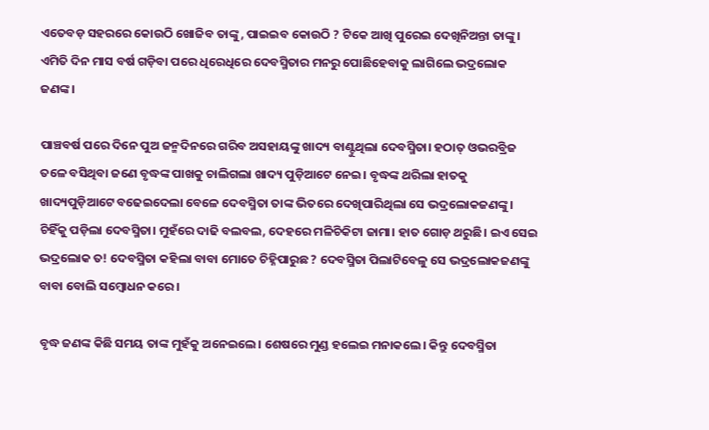ଏତେବଡ଼ ସହରରେ କୋଉଠି ଖୋଜିବ ତାଙ୍କୁ, ପାଇଇବ କୋଉଠି ? ଟିକେ ଆଖି ପୁରେଇ ଦେଖିନିଅନ୍ତା ତାଙ୍କୁ। ଏମିତି ଦିନ ମାସ ବର୍ଷ ଗଡ଼ିବା ପରେ ଧିରେଧିରେ ଦେବସ୍ମିତାର ମନରୁ ପୋଛିହେବାକୁ ଲାଗିଲେ ଭଦ୍ରଲୋକ ଜଣଙ୍କ।

ପାଞ୍ଚବର୍ଷ ପରେ ଦିନେ ପୁଅ ଜନ୍ମଦିନରେ ଗରିବ ଅସହାୟଙ୍କୁ ଖାଦ୍ୟ ବାଣ୍ଟୁଥିଲା ଦେବସ୍ମିତା। ହଠାତ୍ ଓଭରବ୍ରିଜ ତଳେ ବସିଥିବା ଜଣେ ବୃଦ୍ଧଙ୍କ ପାଖକୁ ଚାଲିଗଲା ଖାଦ୍ୟ ପୁଡ଼ିଆଟେ ନେଇ। ବୃଦ୍ଧଙ୍କ ଥରିଲା ହାତକୁ ଖାଦ୍ୟପୁଡ଼ିଆଟେ ବଢେଇଦେଲା ବେଳେ ଦେବସ୍ମିତା ତାଙ୍କ ଭିତରେ ଦେଖିପାରିଥିଲା ସେ ଭଦ୍ରଲୋକଜଣଙ୍କୁ। ଚିହିଁକୁ ପଡ଼ିଲା ଦେବସ୍ମିତା। ମୁହଁରେ ଦାଢି ବଲବଲ, ଦେହରେ ମଳିଚିକିଟା ଜାମା। ହାତ ଗୋଡ଼ ଥରୁଛି। ଇଏ ସେଇ ଭଦ୍ରଲୋକ ତ! ଦେବସ୍ମିତା କହିଲା ବାବା ମୋତେ ଚିହ୍ନିପାରୁଛ ? ଦେବସ୍ମିତା ପିଲାଟିବେଳୁ ସେ ଭଦ୍ରଲୋକଜଣଙ୍କୁ ବାବା ବୋଲି ସମ୍ବୋଧନ କରେ।

ବୃଦ୍ଧ ଜଣଙ୍କ କିଛି ସମୟ ତାଙ୍କ ମୁହଁକୁ ଅନେଇଲେ। ଶେଷରେ ମୁଣ୍ଡ ହଲେଇ ମନାକଲେ। କିନ୍ତୁ ଦେବସ୍ମିତା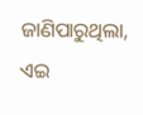ଜାଣିପାରୁଥିଲା, ଏଇ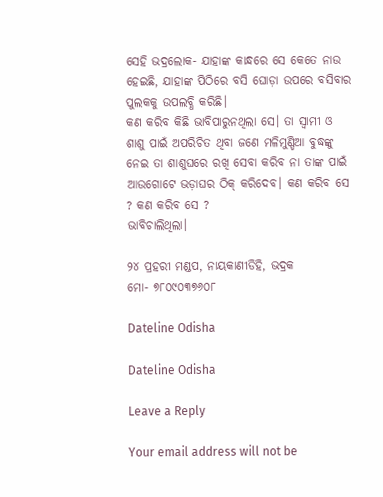ସେହି ଭଦ୍ରଲୋକ- ଯାହାଙ୍କ କାନ୍ଧରେ ସେ କେତେ ନାଉ ହେଇଛି, ଯାହାଙ୍କ ପିଠିରେ ବସି ଘୋଡ଼ା ଉପରେ ବସିବାର ପୁଲକକୁ ଉପଲବ୍ଧି କରିଛି।
କଣ କରିବ କିଛି ଭାବିପାରୁନଥିଲା ସେ। ତା ସ୍ୱାମୀ ଓ ଶାଶୁ ପାଇଁ ଅପରିଚିତ ଥିବା ଜଣେ ମଳିମୁଣ୍ଡିଆ ବୁଦ୍ଧଙ୍କୁ ନେଇ ତା ଶାଶୁଘରେ ରଖି ସେବା କରିବ ନା ତାଙ୍କ ପାଇଁ ଆଉଗୋଟେ ଭଡ଼ାଘର ଠିକ୍ କରିଦେବ। କଣ କରିବ ସେ ? କଣ କରିବ ସେ ?
ଭାବିଚାଲିଥିଲା।

୨୪ ପ୍ରହରୀ ମଣ୍ଡପ, ନାୟକାଣୀଡିହି, ଭଦ୍ରକ
ମୋ- ୭୮୦୯୦୩୭୬୦୮

Dateline Odisha

Dateline Odisha

Leave a Reply

Your email address will not be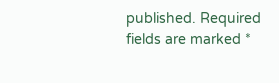published. Required fields are marked *